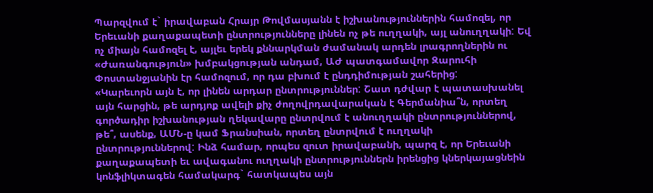Պարզվում է` իրավաբան Հրայր Թովմասյանն է իշխանություններին համոզել, որ Երեւանի քաղաքապետի ընտրությունները լինեն ոչ թե ուղղակի, այլ անուղղակի: Եվ ոչ միայն համոզել է, այլեւ երեկ քննարկման ժամանակ արդեն լրագրողներին ու «Ժառանգություն» խմբակցության անդամ, ԱԺ պատգամավոր Զարուհի Փոստանջյանին էր համոզում, որ դա բխում է ընդդիմության շահերից:
«Կարեւորն այն է, որ լինեն արդար ընտրություններ: Շատ դժվար է պատասխանել այն հարցին, թե արդյոք ավելի քիչ ժողովրդավարական է Գերմանիա՞ն, որտեղ գործադիր իշխանության ղեկավարը ընտրվում է անուղղակի ընտրություններով, թե՞, ասենք, ԱՄՆ-ը կամ Ֆրանսիան, որտեղ ընտրվում է ուղղակի ընտրություններով: Ինձ համար, որպես զուտ իրավաբանի, պարզ է, որ Երեւանի քաղաքապետի եւ ավագանու ուղղակի ընտրություններն իրենցից կներկայացնեին կոնֆլիկտագեն համակարգ` հատկապես այն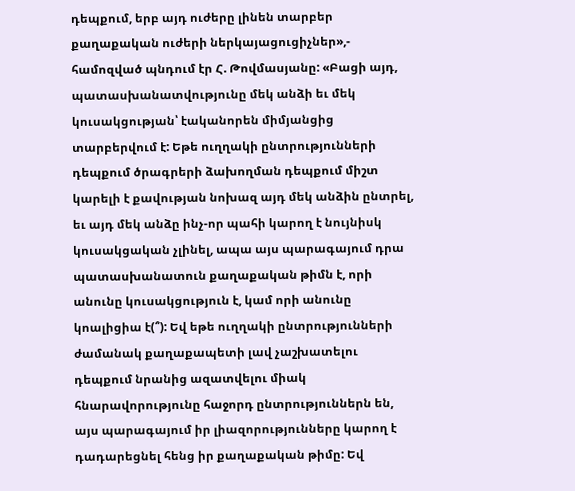դեպքում, երբ այդ ուժերը լինեն տարբեր քաղաքական ուժերի ներկայացուցիչներ»,- համոզված պնդում էր Հ. Թովմասյանը: «Բացի այդ, պատասխանատվությունը մեկ անձի եւ մեկ կուսակցության՝ էականորեն միմյանցից տարբերվում է: Եթե ուղղակի ընտրությունների դեպքում ծրագրերի ձախողման դեպքում միշտ կարելի է քավության նոխազ այդ մեկ անձին ընտրել, եւ այդ մեկ անձը ինչ-որ պահի կարող է նույնիսկ կուսակցական չլինել, ապա այս պարագայում դրա պատասխանատուն քաղաքական թիմն է, որի անունը կուսակցություն է, կամ որի անունը կոալիցիա է(՞): Եվ եթե ուղղակի ընտրությունների ժամանակ քաղաքապետի լավ չաշխատելու դեպքում նրանից ազատվելու միակ հնարավորությունը հաջորդ ընտրություններն են, այս պարագայում իր լիազորությունները կարող է դադարեցնել հենց իր քաղաքական թիմը: Եվ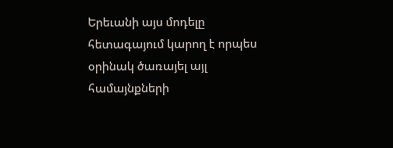Երեւանի այս մոդելը հետագայում կարող է որպես օրինակ ծառայել այլ համայնքների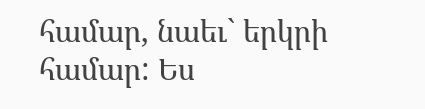համար, նաեւ` երկրի համար: Ես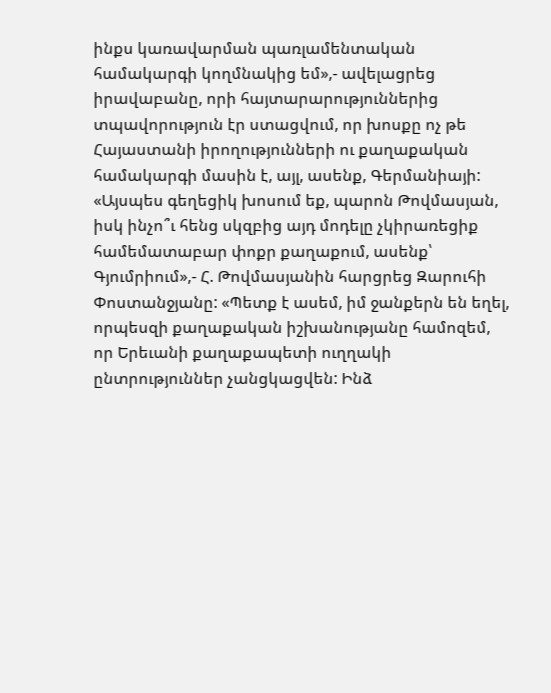ինքս կառավարման պառլամենտական համակարգի կողմնակից եմ»,- ավելացրեց իրավաբանը, որի հայտարարություններից տպավորություն էր ստացվում, որ խոսքը ոչ թե Հայաստանի իրողությունների ու քաղաքական համակարգի մասին է, այլ, ասենք, Գերմանիայի: «Այսպես գեղեցիկ խոսում եք, պարոն Թովմասյան, իսկ ինչո՞ւ հենց սկզբից այդ մոդելը չկիրառեցիք համեմատաբար փոքր քաղաքում, ասենք՝ Գյումրիում»,- Հ. Թովմասյանին հարցրեց Զարուհի Փոստանջյանը: «Պետք է ասեմ, իմ ջանքերն են եղել, որպեսզի քաղաքական իշխանությանը համոզեմ, որ Երեւանի քաղաքապետի ուղղակի ընտրություններ չանցկացվեն: Ինձ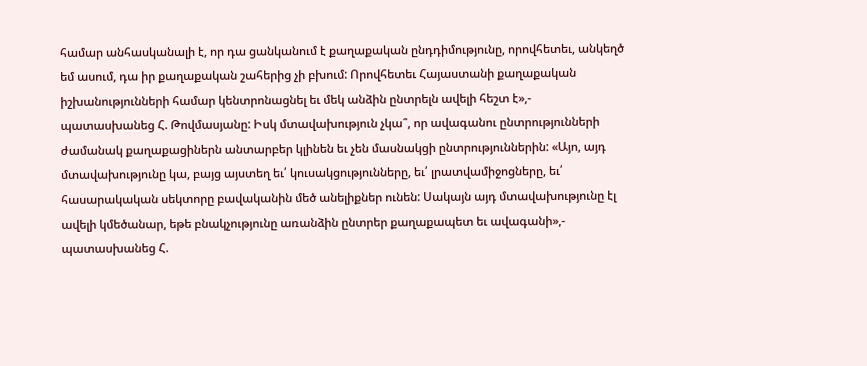համար անհասկանալի է, որ դա ցանկանում է քաղաքական ընդդիմությունը, որովհետեւ, անկեղծ եմ ասում, դա իր քաղաքական շահերից չի բխում: Որովհետեւ Հայաստանի քաղաքական իշխանությունների համար կենտրոնացնել եւ մեկ անձին ընտրելն ավելի հեշտ է»,- պատասխանեց Հ. Թովմասյանը: Իսկ մտավախություն չկա՞, որ ավագանու ընտրությունների ժամանակ քաղաքացիներն անտարբեր կլինեն եւ չեն մասնակցի ընտրություններին: «Այո, այդ մտավախությունը կա, բայց այստեղ եւ՛ կուսակցությունները, եւ՛ լրատվամիջոցները, եւ՛ հասարակական սեկտորը բավականին մեծ անելիքներ ունեն: Սակայն այդ մտավախությունը էլ ավելի կմեծանար, եթե բնակչությունը առանձին ընտրեր քաղաքապետ եւ ավագանի»,- պատասխանեց Հ.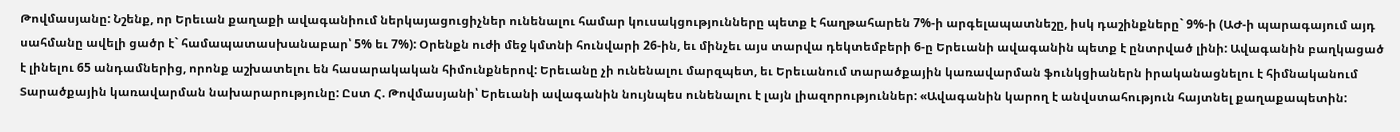Թովմասյանը: Նշենք, որ Երեւան քաղաքի ավագանիում ներկայացուցիչներ ունենալու համար կուսակցությունները պետք է հաղթահարեն 7%-ի արգելապատնեշը, իսկ դաշինքները` 9%-ի (ԱԺ-ի պարագայում այդ սահմանը ավելի ցածր է` համապատասխանաբար՝ 5% եւ 7%): Օրենքն ուժի մեջ կմտնի հունվարի 26-ին, եւ մինչեւ այս տարվա դեկտեմբերի 6-ը Երեւանի ավագանին պետք է ընտրված լինի: Ավագանին բաղկացած է լինելու 65 անդամներից, որոնք աշխատելու են հասարակական հիմունքներով: Երեւանը չի ունենալու մարզպետ, եւ Երեւանում տարածքային կառավարման ֆունկցիաներն իրականացնելու է հիմնականում Տարածքային կառավարման նախարարությունը: Ըստ Հ. Թովմասյանի՝ Երեւանի ավագանին նույնպես ունենալու է լայն լիազորություններ: «Ավագանին կարող է անվստահություն հայտնել քաղաքապետին: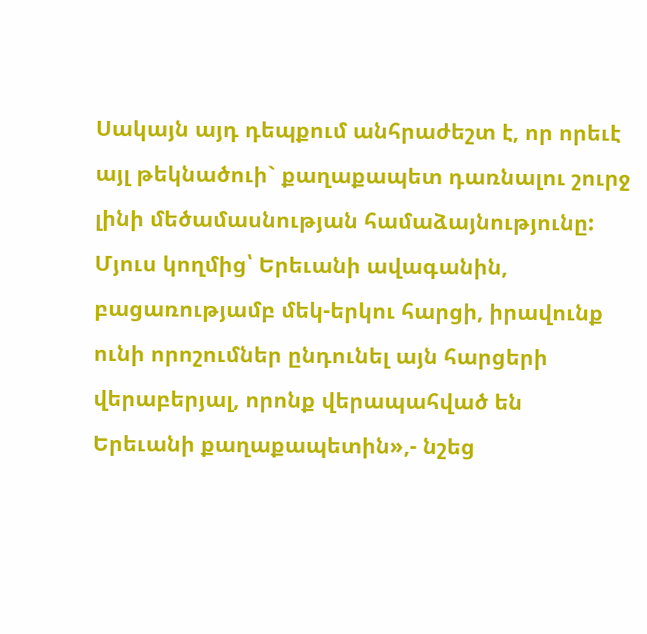Սակայն այդ դեպքում անհրաժեշտ է, որ որեւէ այլ թեկնածուի` քաղաքապետ դառնալու շուրջ լինի մեծամասնության համաձայնությունը: Մյուս կողմից՝ Երեւանի ավագանին, բացառությամբ մեկ-երկու հարցի, իրավունք ունի որոշումներ ընդունել այն հարցերի վերաբերյալ, որոնք վերապահված են Երեւանի քաղաքապետին»,- նշեց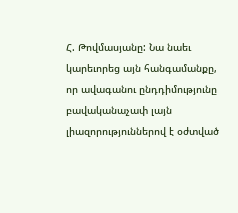Հ. Թովմասյանը: Նա նաեւ կարեւորեց այն հանգամանքը, որ ավագանու ընդդիմությունը բավականաչափ լայն լիազորություններով է օժտված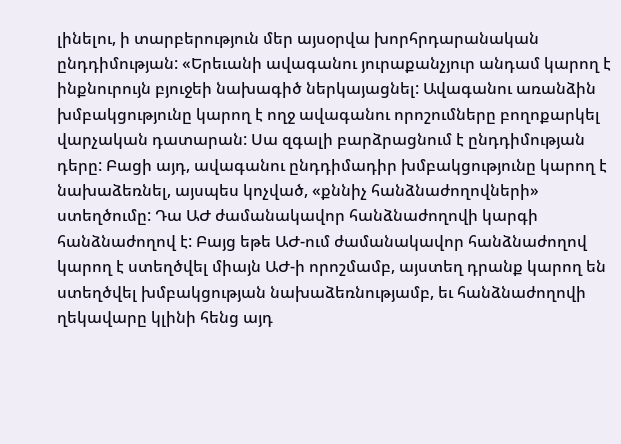լինելու, ի տարբերություն մեր այսօրվա խորհրդարանական ընդդիմության: «Երեւանի ավագանու յուրաքանչյուր անդամ կարող է ինքնուրույն բյուջեի նախագիծ ներկայացնել: Ավագանու առանձին խմբակցությունը կարող է ողջ ավագանու որոշումները բողոքարկել վարչական դատարան: Սա զգալի բարձրացնում է ընդդիմության դերը: Բացի այդ, ավագանու ընդդիմադիր խմբակցությունը կարող է նախաձեռնել, այսպես կոչված, «քննիչ հանձնաժողովների» ստեղծումը: Դա ԱԺ ժամանակավոր հանձնաժողովի կարգի հանձնաժողով է: Բայց եթե ԱԺ-ում ժամանակավոր հանձնաժողով կարող է ստեղծվել միայն ԱԺ-ի որոշմամբ, այստեղ դրանք կարող են ստեղծվել խմբակցության նախաձեռնությամբ, եւ հանձնաժողովի ղեկավարը կլինի հենց այդ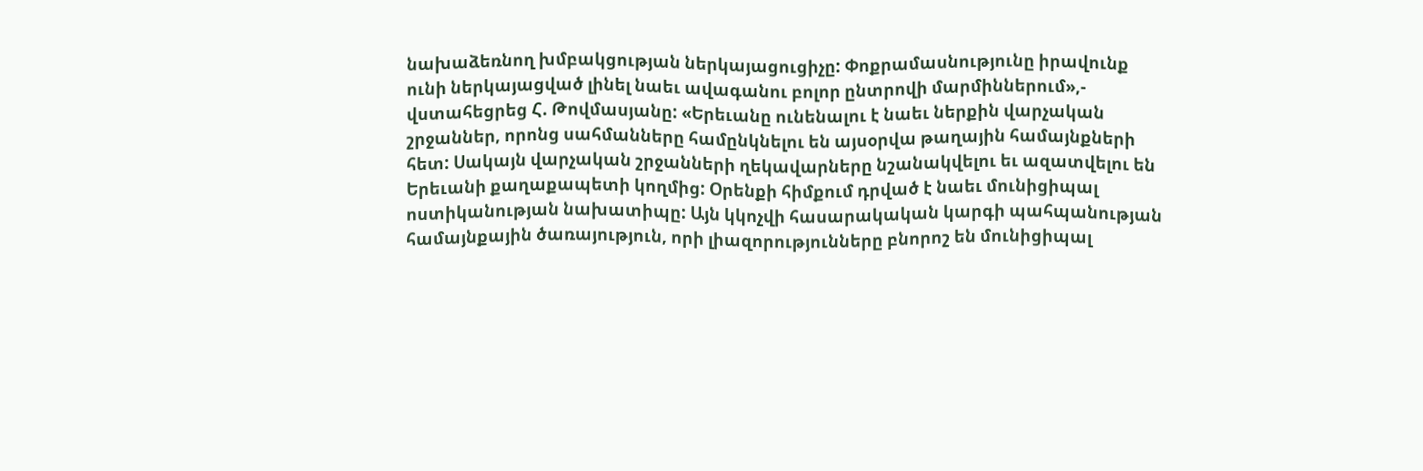նախաձեռնող խմբակցության ներկայացուցիչը: Փոքրամասնությունը իրավունք ունի ներկայացված լինել նաեւ ավագանու բոլոր ընտրովի մարմիններում»,- վստահեցրեց Հ. Թովմասյանը: «Երեւանը ունենալու է նաեւ ներքին վարչական շրջաններ, որոնց սահմանները համընկնելու են այսօրվա թաղային համայնքների հետ: Սակայն վարչական շրջանների ղեկավարները նշանակվելու եւ ազատվելու են Երեւանի քաղաքապետի կողմից: Օրենքի հիմքում դրված է նաեւ մունիցիպալ ոստիկանության նախատիպը: Այն կկոչվի հասարակական կարգի պահպանության համայնքային ծառայություն, որի լիազորությունները բնորոշ են մունիցիպալ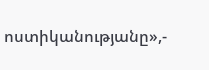ոստիկանությանը»,-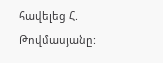հավելեց Հ. Թովմասյանը: